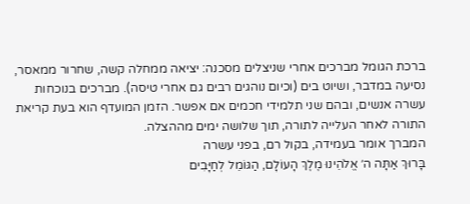ברכת הגומל מברכים אחרי שניצלים מסכנה: יציאה ממחלה קשה, שחרור ממאסר, נסיעה במדבר, ושיוט בים (וכיום נוהגים רבים גם אחרי טיסה). מברכים בנוכחות עשרה אנשים, ובהם שני תלמידי חכמים אם אפשר. הזמן המועדף הוא בעת קריאת התורה לאחר העלייה לתורה, תוך שלושה ימים מההצלה.
המברך אומר בעמידה, בקול רם, בפני עשרה
בָּרוּךְ אַתָּה ה׳ אֱלֹהֵינוּ מֶלֶךְ הָעוֹלָם, הַגּוֹמֵל לְחַיָּבִים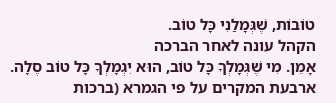טוֹבוֹת, שֶׁגְּמָלַנִי כָּל טוֹב.
הקהל עונה לאחר הברכה
אָמֵן. מִי שֶׁגְּמָלְךָ כָּל טוֹב, הוּא יִגְמָלְךָ כָּל טוֹב סֶלָה.
ארבעת המקרים על פי הגמרא (ברכות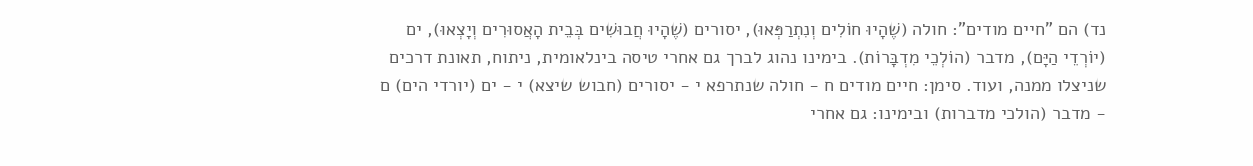נד) הם "חיים מודים": חולה (שֶׁהָיוּ חוֹלִים וְנִתְרַפְּאוּ), יסורים (שֶׁהָיוּ חֲבוּשִׁים בְּבֵית הָאֲסוּרִים וְיָצְאוּ), ים (יוֹרְדֵי הַיָּם), מדבר (הוֹלְכֵי מִדְבָּרוֹת). בימינו נהוג לברך גם אחרי טיסה בינלאומית, ניתוח, תאונת דרכים שניצלו ממנה, ועוד. סימן: חיים מודים ח - חולה שנתרפא י - יסורים (חבוש שיצא) י - ים (יורדי הים) ם - מדבר (הולכי מדברות) ובימינו: גם אחרי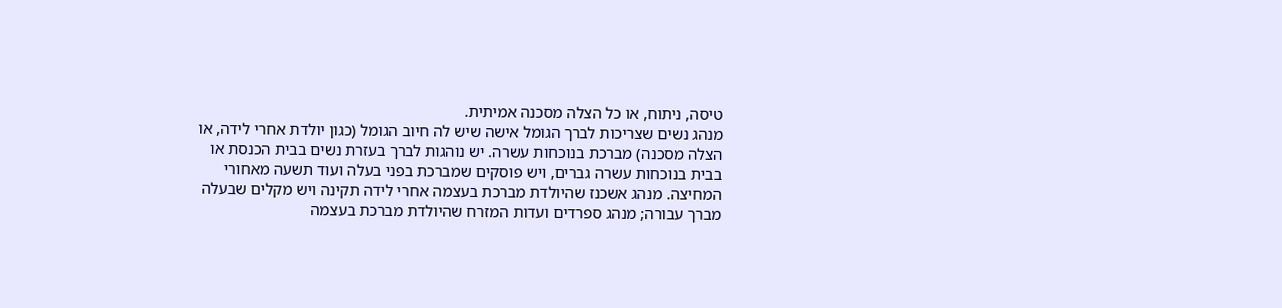טיסה, ניתוח, או כל הצלה מסכנה אמיתית.
מנהג נשים שצריכות לברך הגומל אישה שיש לה חיוב הגומל (כגון יולדת אחרי לידה, או הצלה מסכנה) מברכת בנוכחות עשרה. יש נוהגות לברך בעזרת נשים בבית הכנסת או בבית בנוכחות עשרה גברים, ויש פוסקים שמברכת בפני בעלה ועוד תשעה מאחורי המחיצה. מנהג אשכנז שהיולדת מברכת בעצמה אחרי לידה תקינה ויש מקלים שבעלה מברך עבורה; מנהג ספרדים ועדות המזרח שהיולדת מברכת בעצמה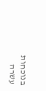בנוכחות עשרה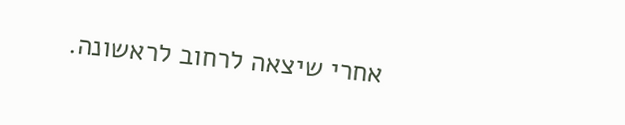אחרי שיצאה לרחוב לראשונה.